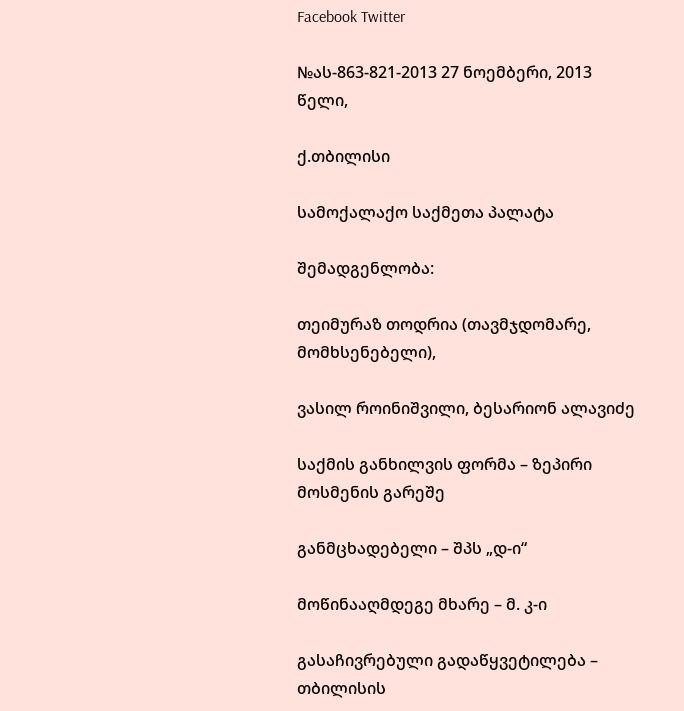Facebook Twitter

№ას-863-821-2013 27 ნოემბერი, 2013 წელი,

ქ.თბილისი

სამოქალაქო საქმეთა პალატა

შემადგენლობა:

თეიმურაზ თოდრია (თავმჯდომარე, მომხსენებელი),

ვასილ როინიშვილი, ბესარიონ ალავიძე

საქმის განხილვის ფორმა – ზეპირი მოსმენის გარეშე

განმცხადებელი – შპს „დ-ი“

მოწინააღმდეგე მხარე – მ. კ-ი

გასაჩივრებული გადაწყვეტილება – თბილისის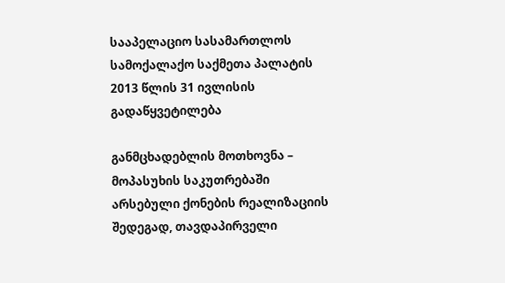სააპელაციო სასამართლოს სამოქალაქო საქმეთა პალატის 2013 წლის 31 ივლისის გადაწყვეტილება

განმცხადებლის მოთხოვნა – მოპასუხის საკუთრებაში არსებული ქონების რეალიზაციის შედეგად, თავდაპირველი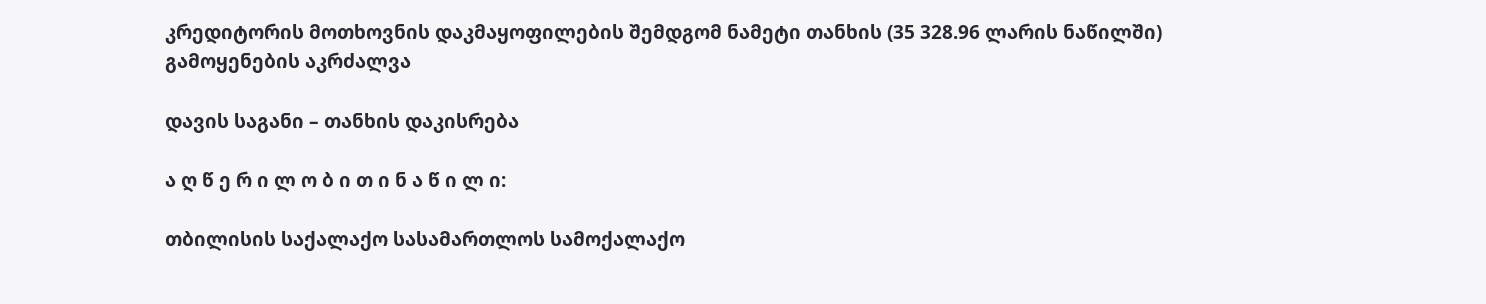კრედიტორის მოთხოვნის დაკმაყოფილების შემდგომ ნამეტი თანხის (35 328.96 ლარის ნაწილში) გამოყენების აკრძალვა

დავის საგანი – თანხის დაკისრება

ა ღ წ ე რ ი ლ ო ბ ი თ ი ნ ა წ ი ლ ი:

თბილისის საქალაქო სასამართლოს სამოქალაქო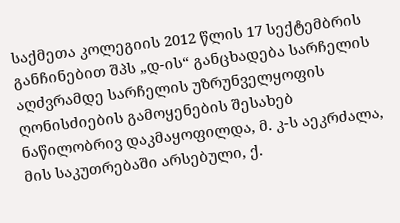საქმეთა კოლეგიის 2012 წლის 17 სექტემბრის განჩინებით შპს „დ-ის“ განცხადება სარჩელის აღძვრამდე სარჩელის უზრუნველყოფის ღონისძიების გამოყენების შესახებ ნაწილობრივ დაკმაყოფილდა, მ. კ-ს აეკრძალა, მის საკუთრებაში არსებული, ქ.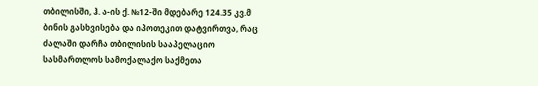თბილისში, ჰ. ა-ის ქ. №12-ში მდებარე 124.35 კვ.მ ბინის გასხვისება და იპოთეკით დატვირთვა, რაც ძალაში დარჩა თბილისის სააპელაციო სასმართლოს სამოქალაქო საქმეთა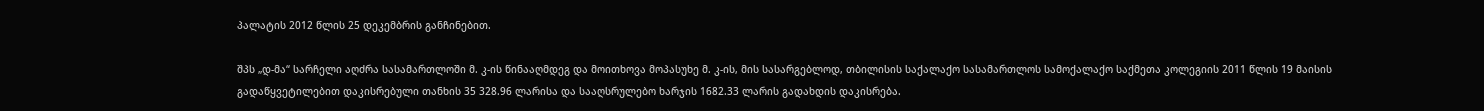პალატის 2012 წლის 25 დეკემბრის განჩინებით.

შპს „დ-მა“ სარჩელი აღძრა სასამართლოში მ. კ-ის წინააღმდეგ და მოითხოვა მოპასუხე მ. კ-ის, მის სასარგებლოდ, თბილისის საქალაქო სასამართლოს სამოქალაქო საქმეთა კოლეგიის 2011 წლის 19 მაისის გადაწყვეტილებით დაკისრებული თანხის 35 328.96 ლარისა და სააღსრულებო ხარჯის 1682.33 ლარის გადახდის დაკისრება.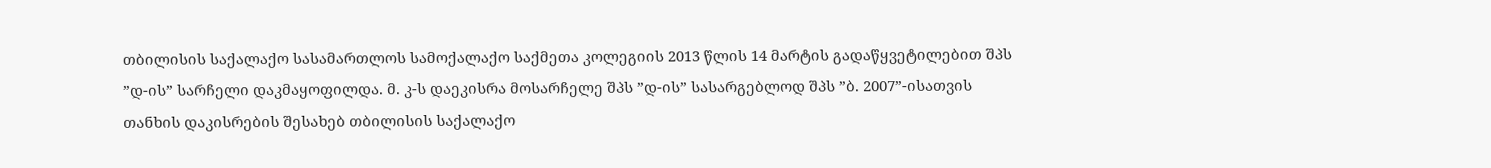თბილისის საქალაქო სასამართლოს სამოქალაქო საქმეთა კოლეგიის 2013 წლის 14 მარტის გადაწყვეტილებით შპს ”დ-ის” სარჩელი დაკმაყოფილდა. მ. კ-ს დაეკისრა მოსარჩელე შპს ”დ-ის” სასარგებლოდ შპს ”ბ. 2007”-ისათვის თანხის დაკისრების შესახებ თბილისის საქალაქო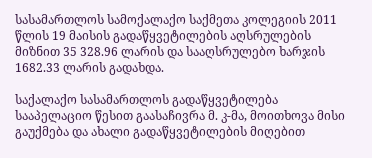სასამართლოს სამოქალაქო საქმეთა კოლეგიის 2011 წლის 19 მაისის გადაწყვეტილების აღსრულების მიზნით 35 328.96 ლარის და სააღსრულებო ხარჯის 1682.33 ლარის გადახდა.

საქალაქო სასამართლოს გადაწყვეტილება სააპელაციო წესით გაასაჩივრა მ. კ-მა, მოითხოვა მისი გაუქმება და ახალი გადაწყვეტილების მიღებით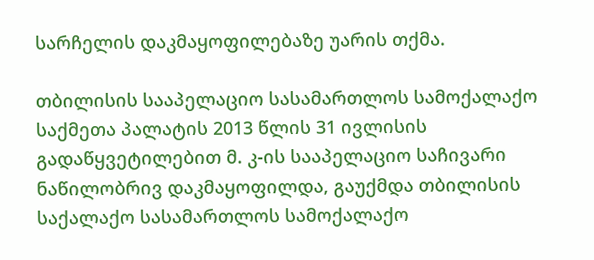სარჩელის დაკმაყოფილებაზე უარის თქმა.

თბილისის სააპელაციო სასამართლოს სამოქალაქო საქმეთა პალატის 2013 წლის 31 ივლისის გადაწყვეტილებით მ. კ-ის სააპელაციო საჩივარი ნაწილობრივ დაკმაყოფილდა, გაუქმდა თბილისის საქალაქო სასამართლოს სამოქალაქო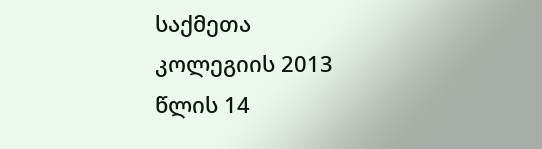საქმეთა კოლეგიის 2013 წლის 14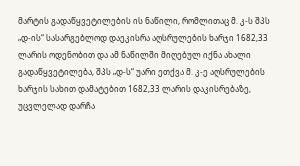მარტის გადაწყვეტილების ის ნაწილი, რომლითაც მ. კ-ს შპს „დ-ის“ სასარგებლოდ დაეკისრა აღსრულების ხარჯი 1682,33 ლარის ოდენობით და ამ ნაწილში მიღებულ იქნა ახალი გადაწყვეტილება, შპს „დ-ს“ უარი ეთქვა მ. კ-ე აღსრულების ხარჯის სახით დამატებით 1682,33 ლარის დაკისრებაზე, უცვლელად დარჩა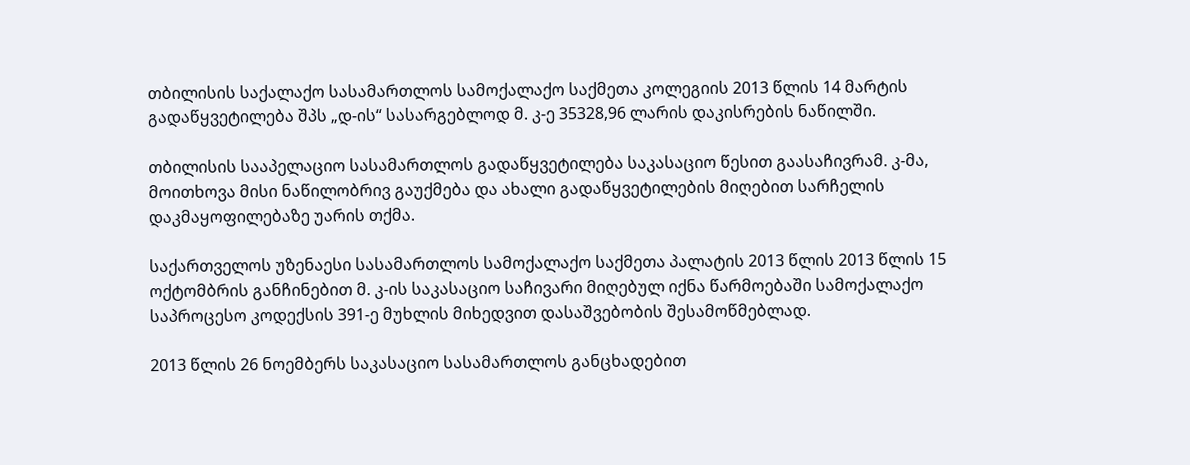თბილისის საქალაქო სასამართლოს სამოქალაქო საქმეთა კოლეგიის 2013 წლის 14 მარტის გადაწყვეტილება შპს „დ-ის“ სასარგებლოდ მ. კ-ე 35328,96 ლარის დაკისრების ნაწილში.

თბილისის სააპელაციო სასამართლოს გადაწყვეტილება საკასაციო წესით გაასაჩივრამ. კ-მა, მოითხოვა მისი ნაწილობრივ გაუქმება და ახალი გადაწყვეტილების მიღებით სარჩელის დაკმაყოფილებაზე უარის თქმა.

საქართველოს უზენაესი სასამართლოს სამოქალაქო საქმეთა პალატის 2013 წლის 2013 წლის 15 ოქტომბრის განჩინებით მ. კ-ის საკასაციო საჩივარი მიღებულ იქნა წარმოებაში სამოქალაქო საპროცესო კოდექსის 391-ე მუხლის მიხედვით დასაშვებობის შესამოწმებლად.

2013 წლის 26 ნოემბერს საკასაციო სასამართლოს განცხადებით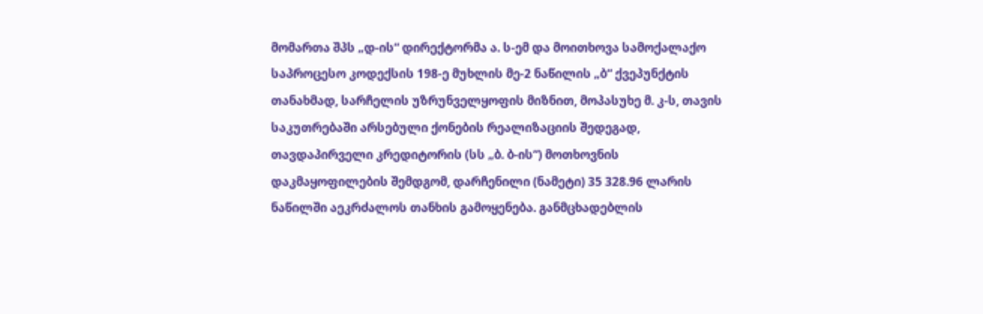მომართა შპს „დ-ის“ დირექტორმა ა. ს-ემ და მოითხოვა სამოქალაქო საპროცესო კოდექსის 198-ე მუხლის მე-2 ნაწილის „ბ“ ქვეპუნქტის თანახმად, სარჩელის უზრუნველყოფის მიზნით, მოპასუხე მ. კ-ს, თავის საკუთრებაში არსებული ქონების რეალიზაციის შედეგად, თავდაპირველი კრედიტორის (სს „ბ. ბ-ის“) მოთხოვნის დაკმაყოფილების შემდგომ, დარჩენილი (ნამეტი) 35 328.96 ლარის ნაწილში აეკრძალოს თანხის გამოყენება. განმცხადებლის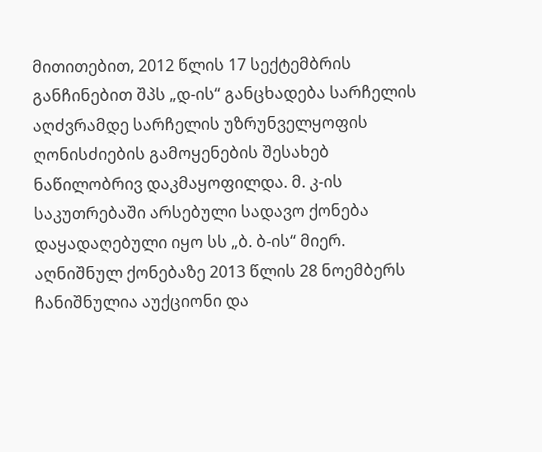მითითებით, 2012 წლის 17 სექტემბრის განჩინებით შპს „დ-ის“ განცხადება სარჩელის აღძვრამდე სარჩელის უზრუნველყოფის ღონისძიების გამოყენების შესახებ ნაწილობრივ დაკმაყოფილდა. მ. კ-ის საკუთრებაში არსებული სადავო ქონება დაყადაღებული იყო სს „ბ. ბ-ის“ მიერ. აღნიშნულ ქონებაზე 2013 წლის 28 ნოემბერს ჩანიშნულია აუქციონი და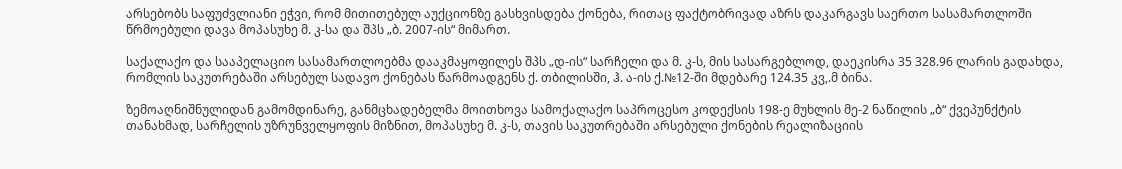არსებობს საფუძვლიანი ეჭვი, რომ მითითებულ აუქციონზე გასხვისდება ქონება, რითაც ფაქტობრივად აზრს დაკარგავს საერთო სასამართლოში წრმოებული დავა მოპასუხე მ. კ-სა და შპს „ბ. 2007-ის“ მიმართ.

საქალაქო და სააპელაციო სასამართლოებმა დააკმაყოფილეს შპს „დ-ის“ სარჩელი და მ. კ-ს, მის სასარგებლოდ, დაეკისრა 35 328.96 ლარის გადახდა, რომლის საკუთრებაში არსებულ სადავო ქონებას წარმოადგენს ქ. თბილისში, ჰ. ა-ის ქ.№12-ში მდებარე 124.35 კვ,.მ ბინა.

ზემოაღნიშნულიდან გამომდინარე, განმცხადებელმა მოითხოვა სამოქალაქო საპროცესო კოდექსის 198-ე მუხლის მე-2 ნაწილის „ბ“ ქვეპუნქტის თანახმად, სარჩელის უზრუნველყოფის მიზნით, მოპასუხე მ. კ-ს, თავის საკუთრებაში არსებული ქონების რეალიზაციის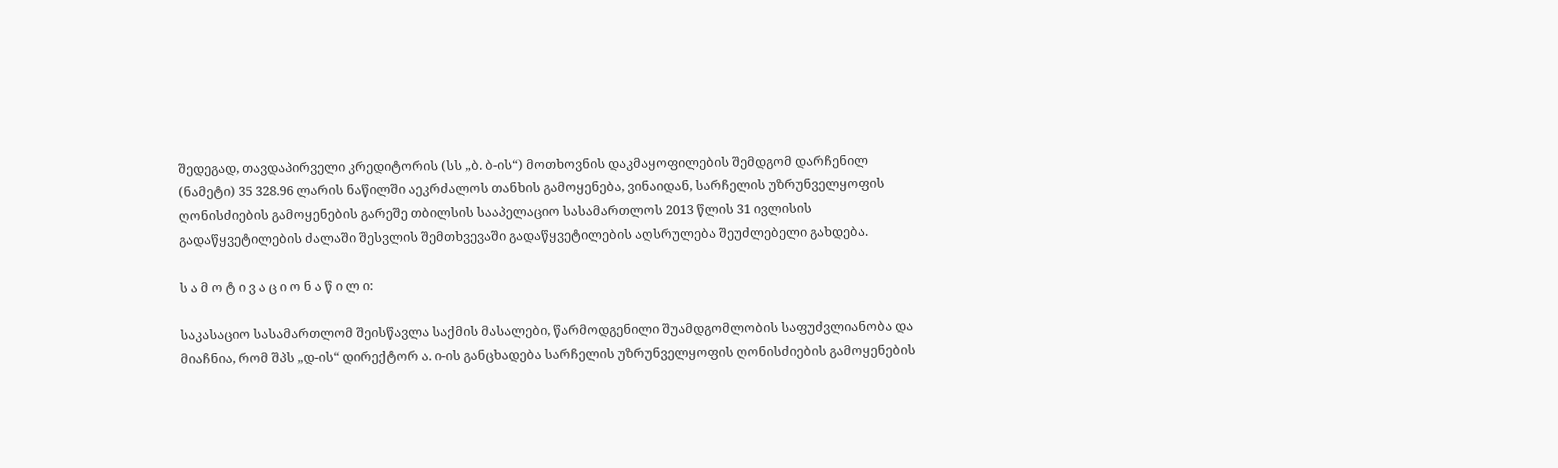შედეგად, თავდაპირველი კრედიტორის (სს „ბ. ბ-ის“) მოთხოვნის დაკმაყოფილების შემდგომ დარჩენილ (ნამეტი) 35 328.96 ლარის ნაწილში აეკრძალოს თანხის გამოყენება, ვინაიდან, სარჩელის უზრუნველყოფის ღონისძიების გამოყენების გარეშე თბილსის სააპელაციო სასამართლოს 2013 წლის 31 ივლისის გადაწყვეტილების ძალაში შესვლის შემთხვევაში გადაწყვეტილების აღსრულება შეუძლებელი გახდება.

ს ა მ ო ტ ი ვ ა ც ი ო ნ ა წ ი ლ ი:

საკასაციო სასამართლომ შეისწავლა საქმის მასალები, წარმოდგენილი შუამდგომლობის საფუძვლიანობა და მიაჩნია, რომ შპს „დ-ის“ დირექტორ ა. ი-ის განცხადება სარჩელის უზრუნველყოფის ღონისძიების გამოყენების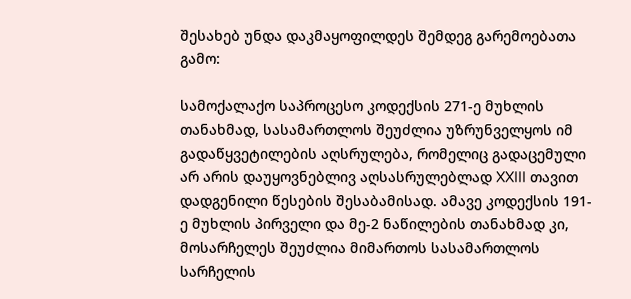შესახებ უნდა დაკმაყოფილდეს შემდეგ გარემოებათა გამო:

სამოქალაქო საპროცესო კოდექსის 271-ე მუხლის თანახმად, სასამართლოს შეუძლია უზრუნველყოს იმ გადაწყვეტილების აღსრულება, რომელიც გადაცემული არ არის დაუყოვნებლივ აღსასრულებლად XXIII თავით დადგენილი წესების შესაბამისად. ამავე კოდექსის 191-ე მუხლის პირველი და მე-2 ნაწილების თანახმად კი, მოსარჩელეს შეუძლია მიმართოს სასამართლოს სარჩელის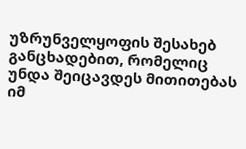უზრუნველყოფის შესახებ განცხადებით, რომელიც უნდა შეიცავდეს მითითებას იმ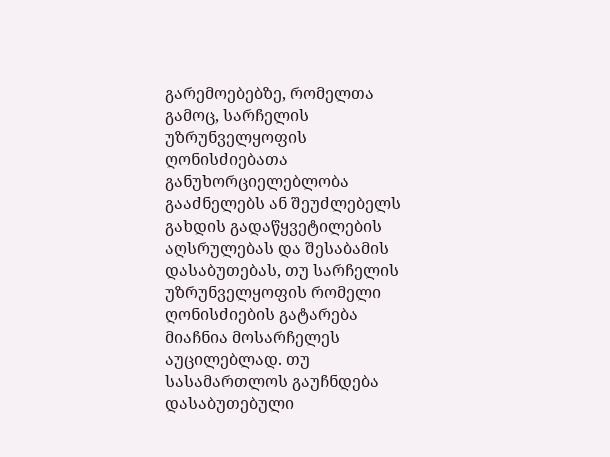გარემოებებზე, რომელთა გამოც, სარჩელის უზრუნველყოფის ღონისძიებათა განუხორციელებლობა გააძნელებს ან შეუძლებელს გახდის გადაწყვეტილების აღსრულებას და შესაბამის დასაბუთებას, თუ სარჩელის უზრუნველყოფის რომელი ღონისძიების გატარება მიაჩნია მოსარჩელეს აუცილებლად. თუ სასამართლოს გაუჩნდება დასაბუთებული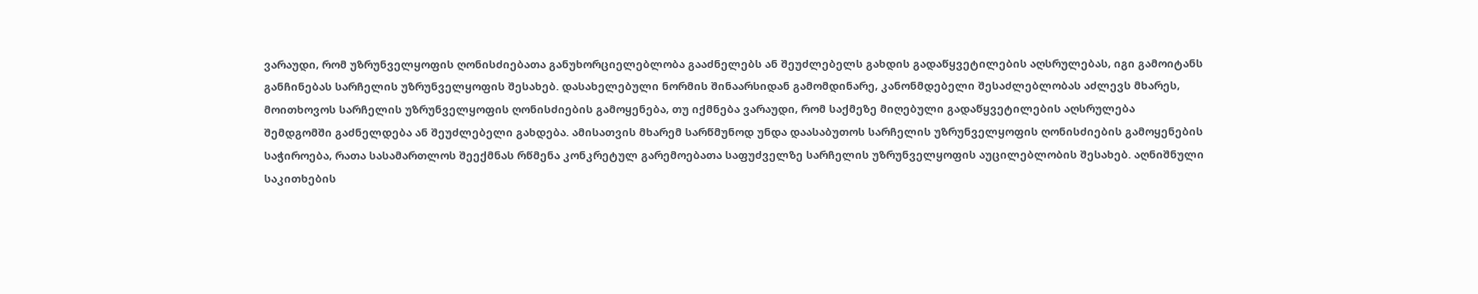ვარაუდი, რომ უზრუნველყოფის ღონისძიებათა განუხორციელებლობა გააძნელებს ან შეუძლებელს გახდის გადაწყვეტილების აღსრულებას, იგი გამოიტანს განჩინებას სარჩელის უზრუნველყოფის შესახებ. დასახელებული ნორმის შინაარსიდან გამომდინარე, კანონმდებელი შესაძლებლობას აძლევს მხარეს, მოითხოვოს სარჩელის უზრუნველყოფის ღონისძიების გამოყენება, თუ იქმნება ვარაუდი, რომ საქმეზე მიღებული გადაწყვეტილების აღსრულება შემდგომში გაძნელდება ან შეუძლებელი გახდება. ამისათვის მხარემ სარწმუნოდ უნდა დაასაბუთოს სარჩელის უზრუნველყოფის ღონისძიების გამოყენების საჭიროება, რათა სასამართლოს შეექმნას რწმენა კონკრეტულ გარემოებათა საფუძველზე სარჩელის უზრუნველყოფის აუცილებლობის შესახებ. აღნიშნული საკითხების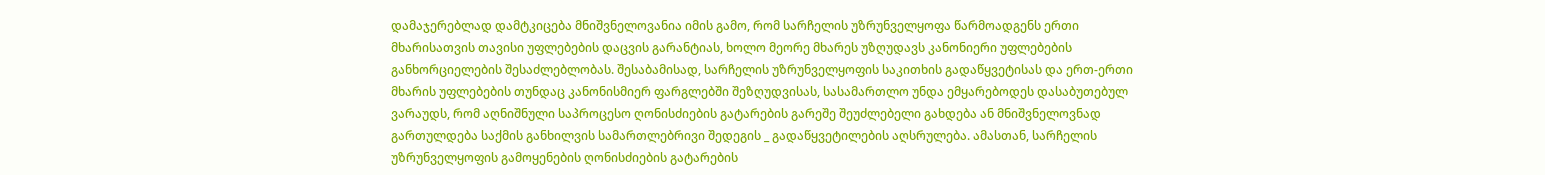დამაჯერებლად დამტკიცება მნიშვნელოვანია იმის გამო, რომ სარჩელის უზრუნველყოფა წარმოადგენს ერთი მხარისათვის თავისი უფლებების დაცვის გარანტიას, ხოლო მეორე მხარეს უზღუდავს კანონიერი უფლებების განხორციელების შესაძლებლობას. შესაბამისად, სარჩელის უზრუნველყოფის საკითხის გადაწყვეტისას და ერთ-ერთი მხარის უფლებების თუნდაც კანონისმიერ ფარგლებში შეზღუდვისას, სასამართლო უნდა ემყარებოდეს დასაბუთებულ ვარაუდს, რომ აღნიშნული საპროცესო ღონისძიების გატარების გარეშე შეუძლებელი გახდება ან მნიშვნელოვნად გართულდება საქმის განხილვის სამართლებრივი შედეგის _ გადაწყვეტილების აღსრულება. ამასთან, სარჩელის უზრუნველყოფის გამოყენების ღონისძიების გატარების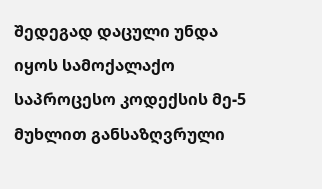შედეგად დაცული უნდა იყოს სამოქალაქო საპროცესო კოდექსის მე-5 მუხლით განსაზღვრული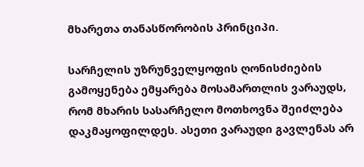მხარეთა თანასწორობის პრინციპი.

სარჩელის უზრუნველყოფის ღონისძიების გამოყენება ემყარება მოსამართლის ვარაუდს, რომ მხარის სასარჩელო მოთხოვნა შეიძლება დაკმაყოფილდეს. ასეთი ვარაუდი გავლენას არ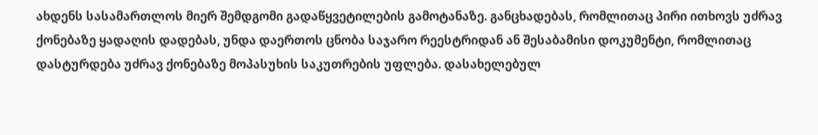ახდენს სასამართლოს მიერ შემდგომი გადაწყვეტილების გამოტანაზე. განცხადებას, რომლითაც პირი ითხოვს უძრავ ქონებაზე ყადაღის დადებას, უნდა დაერთოს ცნობა საჯარო რეესტრიდან ან შესაბამისი დოკუმენტი, რომლითაც დასტურდება უძრავ ქონებაზე მოპასუხის საკუთრების უფლება. დასახელებულ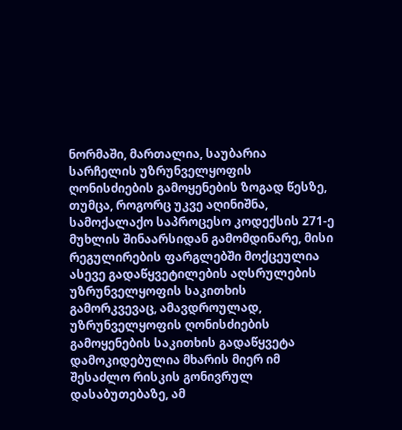ნორმაში, მართალია, საუბარია სარჩელის უზრუნველყოფის ღონისძიების გამოყენების ზოგად წესზე, თუმცა, როგორც უკვე აღინიშნა, სამოქალაქო საპროცესო კოდექსის 271-ე მუხლის შინაარსიდან გამომდინარე, მისი რეგულირების ფარგლებში მოქცეულია ასევე გადაწყვეტილების აღსრულების უზრუნველყოფის საკითხის გამორკვევაც, ამავდროულად, უზრუნველყოფის ღონისძიების გამოყენების საკითხის გადაწყვეტა დამოკიდებულია მხარის მიერ იმ შესაძლო რისკის გონივრულ დასაბუთებაზე, ამ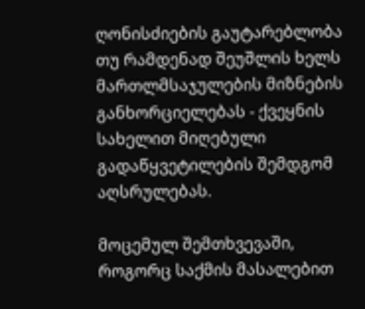ღონისძიების გაუტარებლობა თუ რამდენად შეუშლის ხელს მართლმსაჯულების მიზნების განხორციელებას - ქვეყნის სახელით მიღებული გადაწყვეტილების შემდგომ აღსრულებას.

მოცემულ შემთხვევაში, როგორც საქმის მასალებით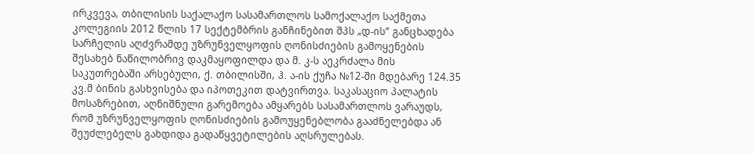ირკვევა, თბილისის საქალაქო სასამართლოს სამოქალაქო საქმეთა კოლეგიის 2012 წლის 17 სექტემბრის განჩინებით შპს „დ-ის“ განცხადება სარჩელის აღძვრამდე უზრუნველყოფის ღონისძიების გამოყენების შესახებ ნაწილობრივ დაკმაყოფილდა და მ. კ-ს აეკრძალა მის საკუთრებაში არსებული, ქ. თბილისში, ჰ. ა-ის ქუჩა №12-ში მდებარე 124.35 კვ.მ ბინის გასხვისება და იპოთეკით დატვირთვა. საკასაციო პალატის მოსაზრებით, აღნიშნული გარემოება ამყარებს სასამართლოს ვარაუდს, რომ უზრუნველყოფის ღონისძიების გამოუყენებლობა გააძნელებდა ან შეუძლებელს გახდიდა გადაწყვეტილების აღსრულებას.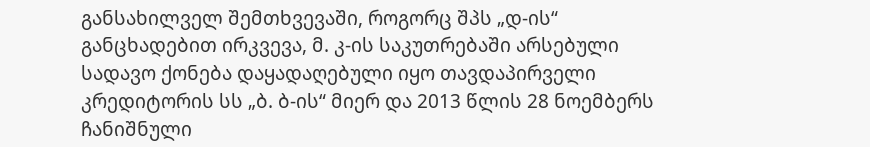განსახილველ შემთხვევაში, როგორც შპს „დ-ის“ განცხადებით ირკვევა, მ. კ-ის საკუთრებაში არსებული სადავო ქონება დაყადაღებული იყო თავდაპირველი კრედიტორის სს „ბ. ბ-ის“ მიერ და 2013 წლის 28 ნოემბერს ჩანიშნული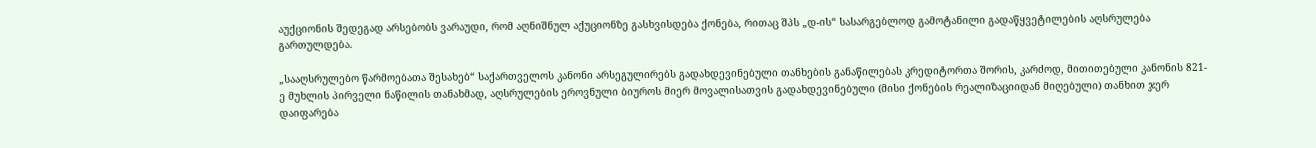აუქციონის შედეგად არსებობს ვარაუდი, რომ აღნიშნულ აქუციონზე გასხვისდება ქონება, რითაც შპს „დ-ის“ სასარგებლოდ გამოტანილი გადაწყვეტილების აღსრულება გართულდება.

„სააღსრულებო წარმოებათა შესახებ“ საქართველოს კანონი არსეგულირებს გადახდევინებული თანხების განაწილებას კრედიტორთა შორის, კარძოდ, მითითებული კანონის 821-ე მუხლის პირველი ნაწილის თანახმად, აღსრულების ეროვნული ბიუროს მიერ მოვალისათვის გადახდევინებული (მისი ქონების რეალიზაციიდან მიღებული) თანხით ჯერ დაიფარება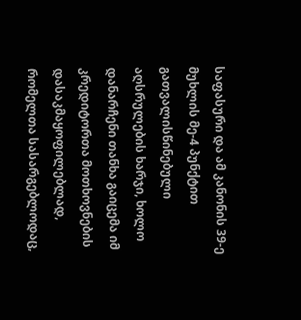საფასური და ამ კანონის 39-ე მუხლის მე-4 პუნქტით გათვალისწინებული აღსრულების ხარჯი, ხოლო დანარჩენი თანხა გაიცემა იმ კრედიტორთა მოთხოვნების დასაკმაყოფილებლად, რომელთა სასარგებლოდაც,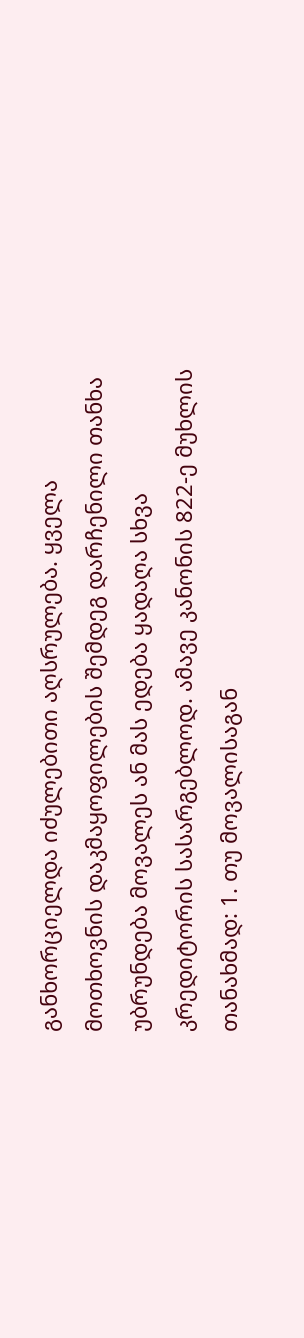განხორციელდა იძულებითი აღსრულება. ყველა მოთხოვნის დაკმაყოფილების შემდეგ დარჩენილი თანხა უბრუნდება მოვალეს ან მას ედება ყადაღა სხვა კრედიტორის სასარგებლოდ. ამავე კანონის 822-ე მუხლის თანახმად: 1. თუ მოვალისაგან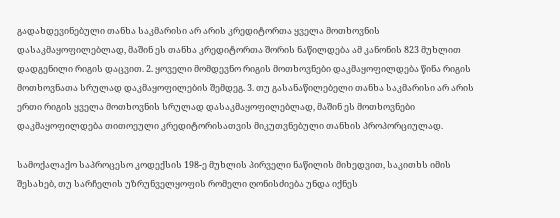გადახდევინებული თანხა საკმარისი არ არის კრედიტორთა ყველა მოთხოვნის დასაკმაყოფილებლად, მაშინ ეს თანხა კრედიტორთა შორის ნაწილდება ამ კანონის 823 მუხლით დადგენილი რიგის დაცვით. 2. ყოველი მომდევნო რიგის მოთხოვნები დაკმაყოფილდება წინა რიგის მოთხოვნათა სრულად დაკმაყოფილების შემდეგ. 3. თუ გასანაწილებელი თანხა საკმარისი არ არის ერთი რიგის ყველა მოთხოვნის სრულად დასაკმაყოფილებლად, მაშინ ეს მოთხოვნები დაკმაყოფილდება თითოეული კრედიტორისათვის მიკუთვნებული თანხის პროპორციულად.

სამოქალაქო საპროცესო კოდექსის 198-ე მუხლის პირველი ნაწილის მიხედვით, საკითხს იმის შესახებ, თუ სარჩელის უზრუნველყოფის რომელი ღონისძიება უნდა იქნეს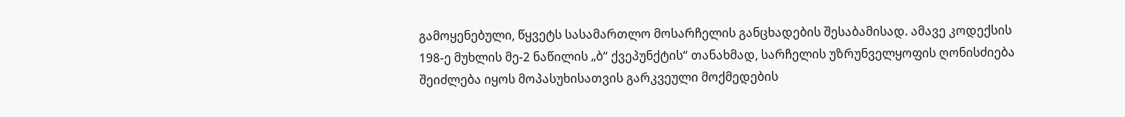გამოყენებული, წყვეტს სასამართლო მოსარჩელის განცხადების შესაბამისად. ამავე კოდექსის 198-ე მუხლის მე-2 ნაწილის „ბ“ ქვეპუნქტის“ თანახმად, სარჩელის უზრუნველყოფის ღონისძიება შეიძლება იყოს მოპასუხისათვის გარკვეული მოქმედების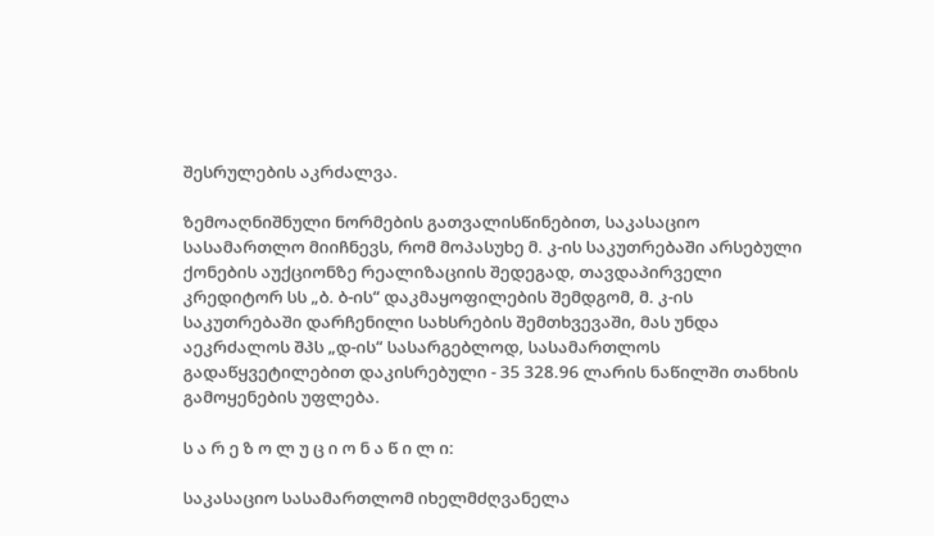შესრულების აკრძალვა.

ზემოაღნიშნული ნორმების გათვალისწინებით, საკასაციო სასამართლო მიიჩნევს, რომ მოპასუხე მ. კ-ის საკუთრებაში არსებული ქონების აუქციონზე რეალიზაციის შედეგად, თავდაპირველი კრედიტორ სს „ბ. ბ-ის“ დაკმაყოფილების შემდგომ, მ. კ-ის საკუთრებაში დარჩენილი სახსრების შემთხვევაში, მას უნდა აეკრძალოს შპს „დ-ის“ სასარგებლოდ, სასამართლოს გადაწყვეტილებით დაკისრებული - 35 328.96 ლარის ნაწილში თანხის გამოყენების უფლება.

ს ა რ ე ზ ო ლ უ ც ი ო ნ ა წ ი ლ ი:

საკასაციო სასამართლომ იხელმძღვანელა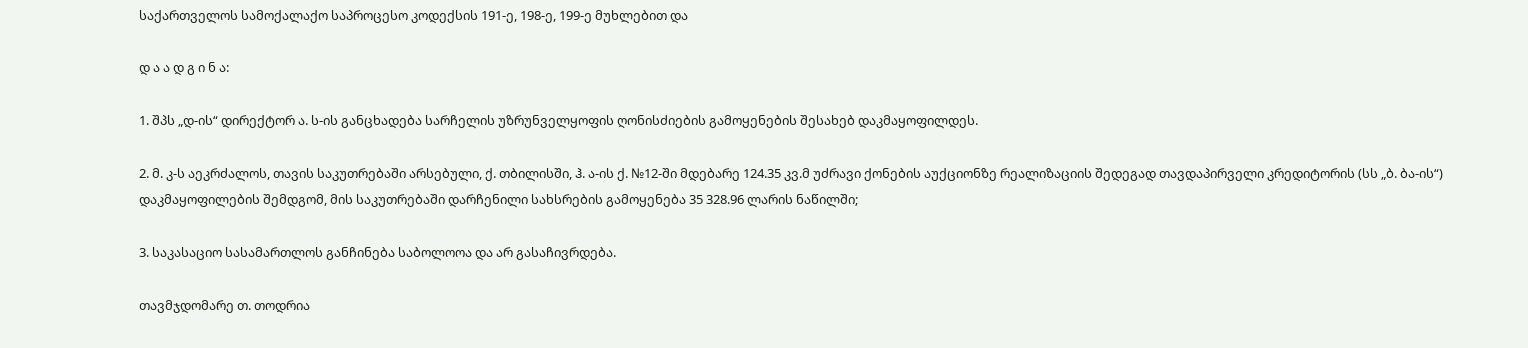საქართველოს სამოქალაქო საპროცესო კოდექსის 191-ე, 198-ე, 199-ე მუხლებით და

დ ა ა დ გ ი ნ ა:

1. შპს „დ-ის“ დირექტორ ა. ს-ის განცხადება სარჩელის უზრუნველყოფის ღონისძიების გამოყენების შესახებ დაკმაყოფილდეს.

2. მ. კ-ს აეკრძალოს, თავის საკუთრებაში არსებული, ქ. თბილისში, ჰ. ა-ის ქ. №12-ში მდებარე 124.35 კვ.მ უძრავი ქონების აუქციონზე რეალიზაციის შედეგად თავდაპირველი კრედიტორის (სს „ბ. ბა-ის“) დაკმაყოფილების შემდგომ, მის საკუთრებაში დარჩენილი სახსრების გამოყენება 35 328.96 ლარის ნაწილში;

3. საკასაციო სასამართლოს განჩინება საბოლოოა და არ გასაჩივრდება.

თავმჯდომარე თ. თოდრია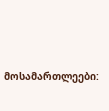მოსამართლეები: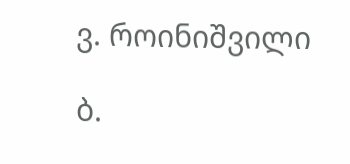ვ. როინიშვილი

ბ.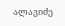ალავიძე